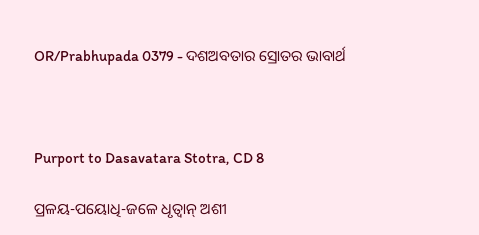OR/Prabhupada 0379 - ଦଶଅବତାର ସ୍ରୋତର ଭାବାର୍ଥ



Purport to Dasavatara Stotra, CD 8

ପ୍ରଳୟ-ପୟୋଧି-ଜଳେ ଧୃତ୍ଵାନ୍ ଅଶୀ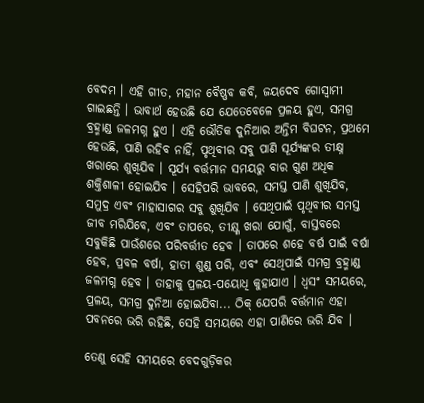ବେଦମ । ଏହି ଗୀତ, ମହାନ ବୈଷ୍ଣବ କବି, ଜୟଦେବ ଗୋସ୍ଵାମୀ ଗାଇଛନ୍ତି । ଭାବାର୍ଥ ହେଉଛି ଯେ ଯେତେବେଳେ ପ୍ରଳୟ ହୁଏ, ସମଗ୍ର ବ୍ରହ୍ମାଣ୍ଡ ଜଳମଗ୍ନ ହୁଏ । ଏହି ଭୌତିକ ଦୁନିଆର ଅନ୍ତିମ ବିଘଟନ, ପ୍ରଥମେ ହେଉଛି, ପାଣି ରହିବ ନାହିଁ, ପୃଥିବୀର ସବୁ ପାଣି ସୂର୍ଯ୍ୟଙ୍କର ତୀକ୍ଷ୍ନ ଖରାରେ ଶୁଖିଯିବ । ସୂର୍ଯ୍ୟ ବର୍ତ୍ତମାନ ସମୟରୁ ବାର ଗୁଣ ଅଧିକ ଶକ୍ତିଶାଳୀ ହୋଇଯିବ । ସେହିପରି ଭାବରେ, ସମସ୍ତ ପାଣି ଶୁଖିଯିବ, ସମୁଦ୍ର ଏବଂ ମାହାସାଗର ସବୁ ଶୁଖିଯିବ । ସେଥିପାଇଁ ପୃଥିବୀର ସମସ୍ତ ଜୀବ ମରିଯିବେ, ଏବଂ ତାପରେ, ତୀକ୍ଷ୍ଣ ଖରା ଯୋଗୁଁ, ବାସ୍ତବରେ ସବୁକିଛି ପାଉଁଶରେ ପରିବର୍ତ୍ତୀତ ହେବ । ତାପରେ ଶହେ ବର୍ଷ ପାଇଁ ବର୍ଷା ହେବ, ପ୍ରବଳ ବର୍ଷା, ହାତୀ ଶୁଣ୍ଡ ପରି, ଏବଂ ସେଥିପାଇଁ ସମଗ୍ର ବ୍ରହ୍ମାଣ୍ଡ ଜଳମଗ୍ନ ହେବ । ତାହାକୁ ପ୍ରଳୟ-ପୟୋଧି କୁହାଯାଏ । ଧ୍ଵସଂ ସମୟରେ, ପ୍ରଳୟ, ସମଗ୍ର ଦୁନିଆ ହୋଇଯିବା... ଠିକ୍ ଯେପରି ବର୍ତ୍ତମାନ ଏହା ପବନରେ ଭରି ରହିଛି, ସେହି ସମୟରେ ଏହା ପାଣିରେ ଭରି ଯିବ ।

ତେଣୁ ସେହି ସମୟରେ ବେଦଗୁଡ଼ିକର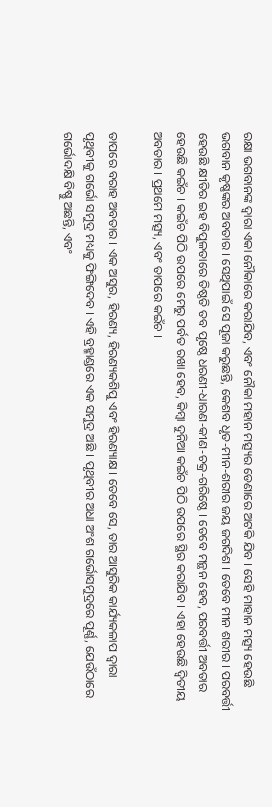ରକ୍ଷା ଭଗବାନଙ୍କ ଦ୍ଵାରା ଏକା ନୌକାରେ କରାଯିବ, ଏବଂ ନୌକା ମହାନ ମତ୍ସ୍ୟର ଡେଣାରେ ଅଟକି ଯିବ । ସେହି ମାହାନ ମତ୍ସ୍ୟ ହେଉଛି ଭଗବାନ କୃଷ୍ଣଙ୍କର ଅବତାର । ସେଥିପାଇଁ ସେ ପୂଜା କରୁଛନ୍ତି, କେଶବ ଧୃତ-ମୀନ-ଶରୀର ଜୟ ଜଗଦିଶ । ତେବେ ମୀନ ଶରୀର । ପରବର୍ତ୍ତୀ ହେଉଛି କ୍ଷୀତିର ଇହ ବିପୁଳତାରେ ତିଷ୍ଠତି ତବ ପୃଷ୍ଠେ ଧରଣୀ-ଧାରଣ-କୀଣ-ଚକ୍ର-ଗରିଷ୍ଠେ । ତେବେ ମନ୍ଥନ ହେବ, ପରବର୍ତ୍ତୀ ଅବତାର ହେଉଛି କଇଁଚ । କଇଁଚ ପିଠି ଉପରେ ମେରୁ ପର୍ବତ ରଖା ହେବ, କିମ୍ଵା ଦୁନିଆ କଇଁଚ ପିଠି ଉପରେ ସ୍ଥିର କରାଯିବ । ଏହା ହେଉଛି ଦ୍ଵିତୀୟ ଅବତାର । ପ୍ରଥମେ ମତ୍ସ୍ୟ, ଏବଂ ତାପରେ କଇଁଚ ।

ତାପରେ ବରାହ ଅବତାର । ଏକ ଅସୁର, ହିରଣ୍ୟ, ହିରଣ୍ୟକଶିପୁ ଏବଂ ହିରଣ୍ୟାକ୍ଷ । ତେବେ ସେ, ତାର ଆସୁରିକ କାର୍ଯ୍ୟକଳାପ ଦ୍ଵାରା ପୃଥିବୀକୁ ଗର୍ଭୋ ସମୁଦ୍ର ମଧ୍ୟକୁ ଫିଙ୍ଗିଦେବ । ଏହି ବ୍ରହ୍ମାଣ୍ଡରେ ଏକ ସମୁଦ୍ର ଅଛି । ପୃଥିବୀର ଅଧା ଅଂଶ ଗର୍ଭୋସମୁଦ୍ରରେ ପୂର୍ଣ୍ଣ, ଯେଉଁଠାରେ ଗର୍ଭୋଦକ୍ଷି ବିଷ୍ଣୁ ଅଛନ୍ତି, ଏବଂ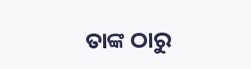ତାଙ୍କ ଠାରୁ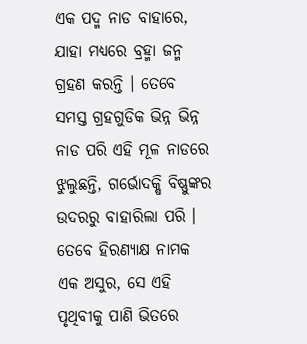ଏକ ପଦ୍ମ ନାଡ ବାହାରେ, ଯାହା ମଧ୍ୟରେ ବ୍ରହ୍ମା ଜନ୍ମ ଗ୍ରହଣ କରନ୍ତି । ତେବେ ସମସ୍ତ ଗ୍ରହଗୁଡିକ ଭିନ୍ନ ଭିନ୍ନ ନାଡ ପରି ଏହି ମୂଳ ନାଡରେ ଝୁଲୁଛନ୍ତି, ଗର୍ଭୋଦକ୍ଷି ବିଷ୍ଣୁଙ୍କର ଉଦରରୁ ବାହାରିଲା ପରି । ତେବେ ହିରଣ୍ୟାକ୍ଷ ନାମକ ଏକ ଅସୁର, ସେ ଏହି ପୃଥିବୀକୁ ପାଣି ଭିତରେ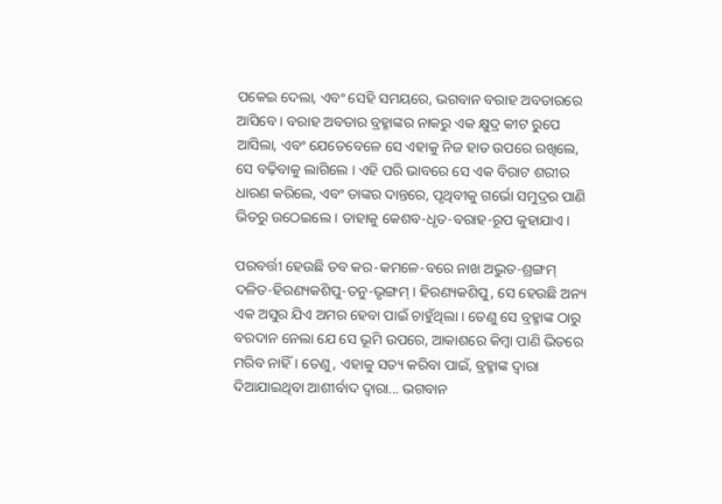ପକେଇ ଦେଲା, ଏବଂ ସେହି ସମୟରେ, ଭଗବାନ ବରାହ ଅବତାରରେ ଆସିବେ । ବରାହ ଅବତାର ବ୍ରହ୍ମାଙ୍କର ନାକରୁ ଏକ କ୍ଷୁଦ୍ର କୀଟ ରୁପେ ଆସିଲା, ଏବଂ ଯେତେବେଳେ ସେ ଏହାକୁ ନିଜ ହାତ ଉପରେ ରଖିଲେ, ସେ ବଢ଼ିବାକୁ ଲାଗିଲେ । ଏହି ପରି ଭାବରେ ସେ ଏକ ବିରାଟ ଶରୀର ଧାରଣ କରିଲେ, ଏବଂ ତାଙ୍କର ଦାନ୍ତରେ, ପୃଥିବୀକୁ ଗର୍ଭୋ ସମୁଦ୍ରର ପାଣି ଭିତରୁ ଉଠେଇଲେ । ତାହାକୁ କେଶବ-ଧୃତ-ବରାହ-ରୂପ କୁହାଯାଏ ।

ପରବର୍ତ୍ତୀ ହେଉଛି ତବ କର-କମଳେ-ବରେ ନାଖ ଅଦ୍ଭୁତ-ଶ୍ରଙ୍ଗମ୍ ଦଳିତ-ହିରଣ୍ୟକଶିପୁ-ତନୁ-ଭୃଙ୍ଗମ୍ । ହିରଣ୍ୟକଶିପୁ, ସେ ହେଉଛି ଅନ୍ୟ ଏକ ଅସୁର ଯିଏ ଅମର ହେବା ପାଇଁ ଚାହୁଁଥିଲା । ତେଣୁ ସେ ବ୍ରହ୍ମାଙ୍କ ଠାରୁ ବରଦାନ ନେଲା ଯେ ସେ ଭୂମି ଉପରେ, ଆକାଶରେ କିମ୍ଵା ପାଣି ଭିତରେ ମରିବ ନାହିଁ । ତେଣୁ, ଏହାକୁ ସତ୍ୟ କରିବା ପାଇଁ, ବ୍ରହ୍ମାଙ୍କ ଦ୍ଵାରା ଦିଆଯାଇଥିବା ଆଶୀର୍ବାଦ ଦ୍ଵାରା... ଭଗବାନ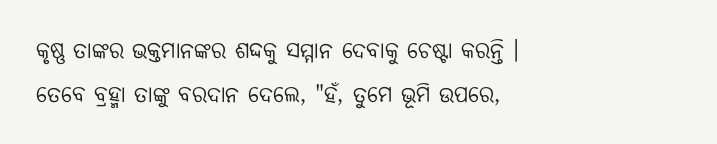କୃଷ୍ଣ ତାଙ୍କର ଭକ୍ତମାନଙ୍କର ଶଦ୍ଦକୁ ସମ୍ମାନ ଦେବାକୁ ଚେଷ୍ଟା କରନ୍ତି । ତେବେ ବ୍ରହ୍ମା ତାଙ୍କୁ ବରଦାନ ଦେଲେ, "ହଁ, ତୁମେ ଭୂମି ଉପରେ,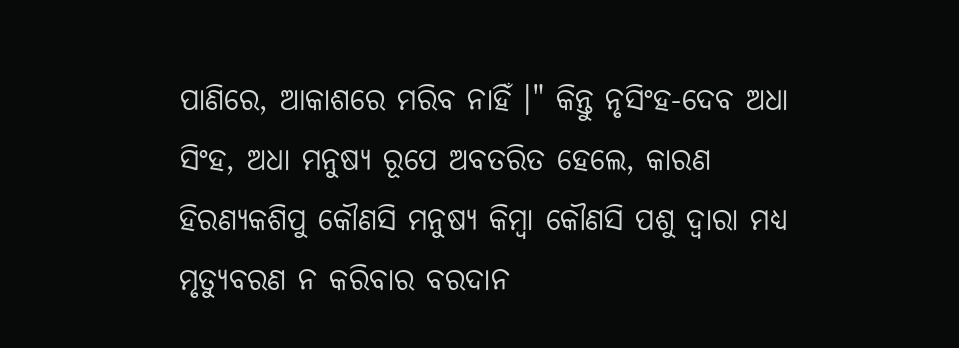ପାଣିରେ, ଆକାଶରେ ମରିବ ନାହିଁ ।" କିନ୍ତୁ ନୃସିଂହ-ଦେବ ଅଧା ସିଂହ, ଅଧା ମନୁଷ୍ୟ ରୂପେ ଅବତରିତ ହେଲେ, କାରଣ ହିରଣ୍ୟକଶିପୁ କୌଣସି ମନୁଷ୍ୟ କିମ୍ଵା କୌଣସି ପଶୁ ଦ୍ଵାରା ମଧ୍ୟ ମୃତ୍ୟୁବରଣ ନ କରିବାର ବରଦାନ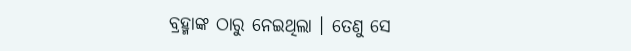ବ୍ରହ୍ମାଙ୍କ ଠାରୁ ନେଇଥିଲା । ତେଣୁ ସେ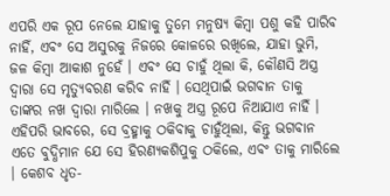ଏପରି ଏକ ରୂପ ନେଲେ ଯାହାକୁ ତୁମେ ମନୁଷ୍ୟ କିମ୍ଵା ପଶୁ କହି ପାରିବ ନାହିଁ, ଏବଂ ସେ ଅସୁରକୁ ନିଜରେ କୋଳରେ ରଖିଲେ, ଯାହା ଭୁମି, ଜଳ କିମ୍ଵା ଆକାଶ ନୁହେଁ । ଏବଂ ସେ ଚାହୁଁ ଥିଲା କି, କୌଣସି ଅସ୍ତ୍ର ଦ୍ଵାରା ସେ ମୃତ୍ୟୁବରଣ କରିବ ନାହିଁ । ସେଥିପାଇଁ ଭଗବାନ ତାକୁ ତାଙ୍କର ନଖ ଦ୍ଵାରା ମାରିଲେ । ନଖକୁ ଅସ୍ତ୍ର ରୂପେ ନିଆଯାଏ ନାହିଁ । ଏହିପରି ଭାବରେ, ସେ ବ୍ରହ୍ମାକୁ ଠକିବାକୁ ଚାହୁଁଥିଲା, କିନ୍ତୁ ଭଗବାନ ଏତେ ବୁଦ୍ଧିମାନ ଯେ ସେ ହିରଣ୍ୟକଶିପୁକୁ ଠକିଲେ, ଏବଂ ତାକୁ ମାରିଲେ । କେଶବ ଧୃତ-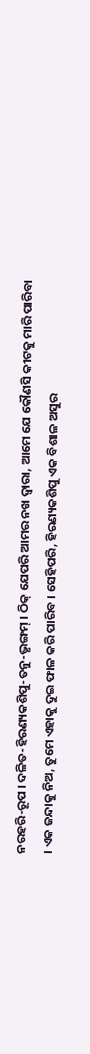ନରହରି-ରୂପ । ଦଳିତ-ହିରଣ୍ୟକଶିପୁ-ତନୁ-ଭୃଙ୍ଗମ୍ । ଠିକ୍ ଯେପରି ଆମର ନଖ ଦ୍ଵାରା, ଆମେ ଯେ କୌଣସି କୀଟକୁ ମାରି ପାରିବା । ଏକ ଜନ୍ଦାକୁ ନିଅ, ତୁମେ ଏହାକୁ ଦୁଇ ଫାଳ କରି ପାରିବ । ସେହିପରି, ହିରଣ୍ୟକଶିପୁ ଏକ ବିଶାଳ ଅସୁର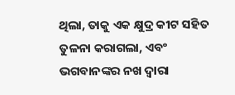ଥିଲା, ତାକୁ ଏକ କ୍ଷୁଦ୍ର କୀଟ ସହିତ ତୁଳନା କରାଗଲା, ଏବଂ ଭଗବାନଙ୍କର ନଖ ଦ୍ଵାରା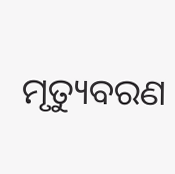ମୃତ୍ୟୁବରଣ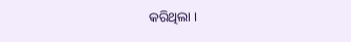କରିଥିଲା ।